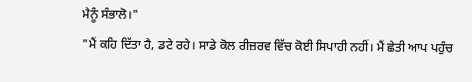ਮੈਨੂੰ ਸੰਭਾਲੋ।"
"ਮੈਂ ਕਹਿ ਦਿੱਤਾ ਹੈ, ਡਟੇ ਰਹੇ। ਸਾਡੇ ਕੋਲ ਰੀਜ਼ਰਵ ਵਿੱਚ ਕੋਈ ਸਿਪਾਹੀ ਨਹੀਂ। ਮੈਂ ਛੇਤੀ ਆਪ ਪਹੁੰਚ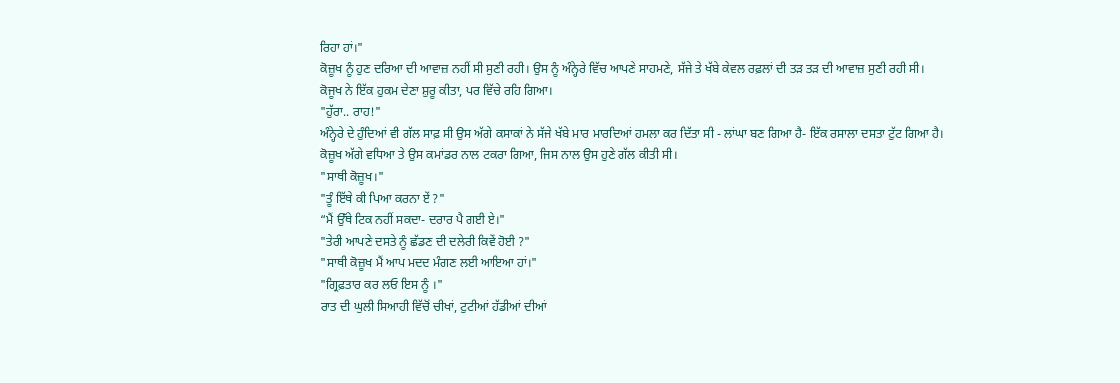ਰਿਹਾ ਹਾਂ।"
ਕੋਜ਼ੂਖ ਨੂੰ ਹੁਣ ਦਰਿਆ ਦੀ ਆਵਾਜ਼ ਨਹੀਂ ਸੀ ਸੁਣੀ ਰਹੀ। ਉਸ ਨੂੰ ਅੰਨ੍ਹੇਰੇ ਵਿੱਚ ਆਪਣੇ ਸਾਹਮਣੇ, ਸੱਜੇ ਤੇ ਖੱਬੇ ਕੇਵਲ ਰਫ਼ਲਾਂ ਦੀ ਤੜ ਤੜ ਦੀ ਆਵਾਜ਼ ਸੁਣੀ ਰਹੀ ਸੀ।
ਕੋਜੂਖ ਨੇ ਇੱਕ ਹੁਕਮ ਦੇਣਾ ਸ਼ੁਰੂ ਕੀਤਾ, ਪਰ ਵਿੱਚੇ ਰਹਿ ਗਿਆ।
"ਹੁੱਰਾ.. ਰਾਹ!"
ਅੰਨ੍ਹੇਰੇ ਦੇ ਹੁੰਦਿਆਂ ਵੀ ਗੱਲ ਸਾਫ਼ ਸੀ ਉਸ ਅੱਗੇ ਕਸਾਕਾਂ ਨੇ ਸੱਜੇ ਖੱਬੇ ਮਾਰ ਮਾਰਦਿਆਂ ਹਮਲਾ ਕਰ ਦਿੱਤਾ ਸੀ - ਲਾਂਘਾ ਬਣ ਗਿਆ ਹੈ- ਇੱਕ ਰਸਾਲਾ ਦਸਤਾ ਟੁੱਟ ਗਿਆ ਹੈ।
ਕੋਜ਼ੂਖ ਅੱਗੇ ਵਧਿਆ ਤੇ ਉਸ ਕਮਾਂਡਰ ਨਾਲ ਟਕਰਾ ਗਿਆ, ਜਿਸ ਨਾਲ ਉਸ ਹੁਣੇ ਗੱਲ ਕੀਤੀ ਸੀ।
"ਸਾਥੀ ਕੋਜ਼ੂਖ।"
"ਤੂੰ ਇੱਥੇ ਕੀ ਪਿਆ ਕਰਨਾ ਏਂ ?"
“ਮੈਂ ਉੱਥੇ ਟਿਕ ਨਹੀਂ ਸਕਦਾ- ਦਰਾਰ ਪੈ ਗਈ ਏ।"
"ਤੇਰੀ ਆਪਣੇ ਦਸਤੇ ਨੂੰ ਛੱਡਣ ਦੀ ਦਲੇਰੀ ਕਿਵੇਂ ਹੋਈ ?"
"ਸਾਥੀ ਕੋਜ਼ੂਖ ਮੈਂ ਆਪ ਮਦਦ ਮੰਗਣ ਲਈ ਆਇਆ ਹਾਂ।"
"ਗ੍ਰਿਫ਼ਤਾਰ ਕਰ ਲਓ ਇਸ ਨੂੰ ।"
ਰਾਤ ਦੀ ਘੁਲੀ ਸਿਆਹੀ ਵਿੱਚੋਂ ਚੀਖਾਂ, ਟੁਟੀਆਂ ਹੱਡੀਆਂ ਦੀਆਂ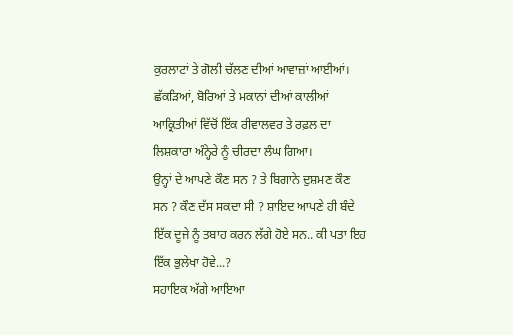ਕੁਰਲਾਟਾਂ ਤੇ ਗੋਲੀ ਚੱਲਣ ਦੀਆਂ ਆਵਾਜ਼ਾਂ ਆਈਆਂ। ਛੱਕੜਿਆਂ, ਬੋਰਿਆਂ ਤੇ ਮਕਾਨਾਂ ਦੀਆਂ ਕਾਲੀਆਂ ਆਕ੍ਰਿਤੀਆਂ ਵਿੱਚੋਂ ਇੱਕ ਰੀਵਾਲਵਰ ਤੇ ਰਫ਼ਲ ਦਾ ਲਿਸ਼ਕਾਰਾ ਅੰਨ੍ਹੇਰੇ ਨੂੰ ਚੀਰਦਾ ਲੰਘ ਗਿਆ।
ਉਨ੍ਹਾਂ ਦੇ ਆਪਣੇ ਕੌਣ ਸਨ ? ਤੇ ਬਿਗਾਨੇ ਦੁਸ਼ਮਣ ਕੌਣ ਸਨ ? ਕੌਣ ਦੱਸ ਸਕਦਾ ਸੀ ? ਸ਼ਾਇਦ ਆਪਣੇ ਹੀ ਬੰਦੇ ਇੱਕ ਦੂਜੇ ਨੂੰ ਤਬਾਹ ਕਰਨ ਲੱਗੇ ਹੋਏ ਸਨ.. ਕੀ ਪਤਾ ਇਹ ਇੱਕ ਭੁਲੇਖਾ ਹੋਵੇ...?
ਸਹਾਇਕ ਅੱਗੇ ਆਇਆ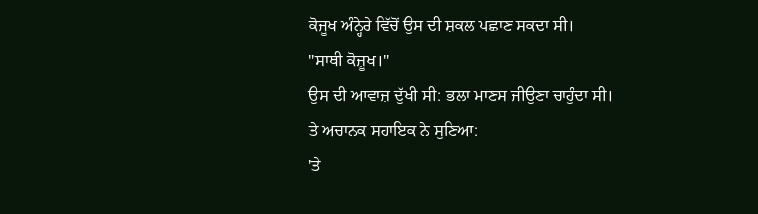ਕੋਜੂਖ ਅੰਨ੍ਹੇਰੇ ਵਿੱਚੋਂ ਉਸ ਦੀ ਸ਼ਕਲ ਪਛਾਣ ਸਕਦਾ ਸੀ।
"ਸਾਥੀ ਕੋਜ਼ੂਖ।"
ਉਸ ਦੀ ਆਵਾਜ਼ ਦੁੱਖੀ ਸੀ: ਭਲਾ ਮਾਣਸ ਜੀਉਣਾ ਚਾਹੁੰਦਾ ਸੀ।
ਤੇ ਅਚਾਨਕ ਸਹਾਇਕ ਨੇ ਸੁਣਿਆ:
'ਤੇ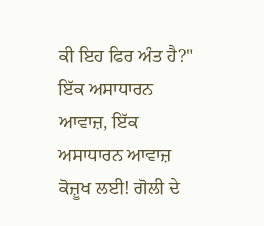ਕੀ ਇਹ ਫਿਰ ਅੰਤ ਹੈ?"
ਇੱਕ ਅਸਾਧਾਰਨ ਆਵਾਜ਼, ਇੱਕ ਅਸਾਧਾਰਨ ਆਵਾਜ਼ ਕੋਜ਼ੂਖ ਲਈ! ਗੋਲੀ ਦੇ